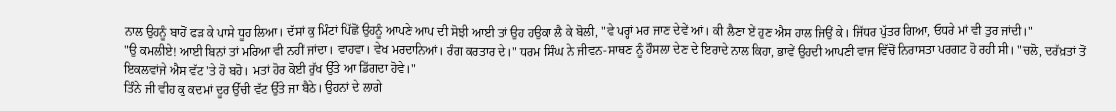ਨਾਲ ਉਹਨੂੰ ਬਾਹੋਂ ਫੜ ਕੇ ਪਾਸੇ ਧੂਹ ਲਿਆ। ਦੱਸਾਂ ਕੁ ਮਿੰਟਾਂ ਪਿੱਛੋਂ ਉਹਨੂੰ ਆਪਣੇ ਆਪ ਦੀ ਸੋਝੀ ਆਈ ਤਾਂ ਉਹ ਹਉਕਾ ਲੈ ਕੇ ਬੋਲੀ, "ਵੇ ਪਰ੍ਹਾਂ ਮਰ ਜਾਣ ਦੇਵੇਂ ਆਂ। ਕੀ ਲੈਣਾ ਏਂ ਹੁਣ ਐਸ ਹਾਲ ਜਿਉਂ ਕੇ। ਜਿੱਧਰ ਪੁੱਤਰ ਗਿਆ, ਓਧਰੇ ਮਾਂ ਵੀ ਤੁਰ ਜਾਂਦੀ।"
"ਉ ਕਮਲੀਏ! ਆਈ ਬਿਨਾਂ ਤਾਂ ਮਰਿਆ ਵੀ ਨਹੀਂ ਜਾਂਦਾ। ਵਾਹਵਾ। ਵੇਖ ਮਰਦਾਨਿਆਂ। ਰੰਗ ਕਰਤਾਰ ਦੇ।" ਧਰਮ ਸਿੰਘ ਨੇ ਜੀਵਨ-ਸਾਥਣ ਨੂੰ ਹੌਸਲਾ ਦੇਣ ਦੇ ਇਰਾਦੇ ਨਾਲ ਕਿਹਾ, ਭਾਵੇਂ ਉਹਦੀ ਆਪਣੀ ਵਾਜ ਵਿੱਚੋਂ ਨਿਰਾਸਤਾ ਪਰਗਟ ਹੋ ਰਹੀ ਸੀ। "ਚਲੋ, ਦਰੱਖ਼ਤਾਂ ਤੋਂ ਇਕਲਵਾਂਜੇ ਐਸ ਵੱਟ 'ਤੇ ਹੋ ਬਹੋ। ਮਤਾਂ ਹੋਰ ਕੋਈ ਰੁੱਖ ਉੱਤੇ ਆ ਡਿੱਗਦਾ ਹੋਵੇ।"
ਤਿੰਨੇ ਜੀ ਵੀਹ ਕੁ ਕਦਮਾਂ ਦੂਰ ਉੱਚੀ ਵੱਟ ਉੱਤੇ ਜਾ ਬੈਠੇ। ਉਹਨਾਂ ਦੇ ਲਾਗੇ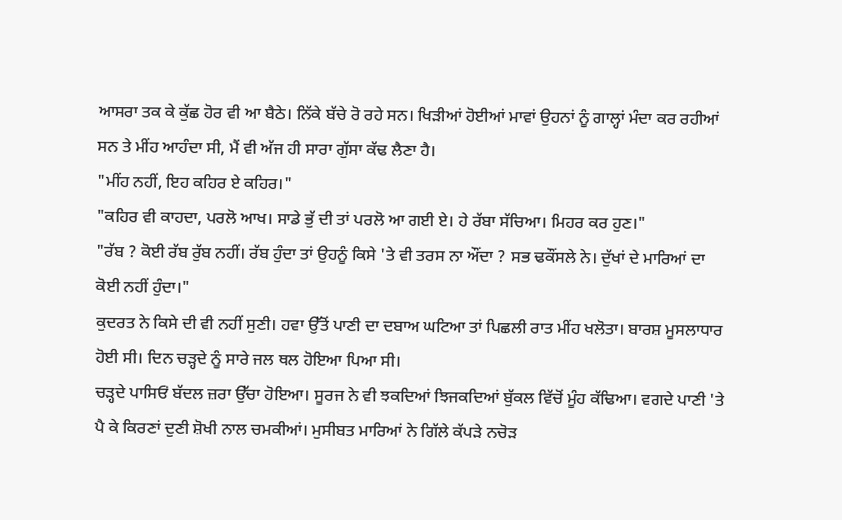ਆਸਰਾ ਤਕ ਕੇ ਕੁੱਛ ਹੋਰ ਵੀ ਆ ਬੈਠੇ। ਨਿੱਕੇ ਬੱਚੇ ਰੋ ਰਹੇ ਸਨ। ਖਿੜੀਆਂ ਹੋਈਆਂ ਮਾਵਾਂ ਉਹਨਾਂ ਨੂੰ ਗਾਲ੍ਹਾਂ ਮੰਦਾ ਕਰ ਰਹੀਆਂ ਸਨ ਤੇ ਮੀਂਹ ਆਹੰਦਾ ਸੀ, ਮੈਂ ਵੀ ਅੱਜ ਹੀ ਸਾਰਾ ਗੁੱਸਾ ਕੱਢ ਲੈਣਾ ਹੈ।
"ਮੀਂਹ ਨਹੀਂ, ਇਹ ਕਹਿਰ ਏ ਕਹਿਰ।"
"ਕਹਿਰ ਵੀ ਕਾਹਦਾ, ਪਰਲੋ ਆਖ। ਸਾਡੇ ਭੁੱ ਦੀ ਤਾਂ ਪਰਲੋ ਆ ਗਈ ਏ। ਹੇ ਰੱਬਾ ਸੱਚਿਆ। ਮਿਹਰ ਕਰ ਹੁਣ।"
"ਰੱਬ ? ਕੋਈ ਰੱਬ ਰੁੱਬ ਨਹੀਂ। ਰੱਬ ਹੁੰਦਾ ਤਾਂ ਉਹਨੂੰ ਕਿਸੇ 'ਤੇ ਵੀ ਤਰਸ ਨਾ ਔਂਦਾ ? ਸਭ ਢਕੌਂਸਲੇ ਨੇ। ਦੁੱਖਾਂ ਦੇ ਮਾਰਿਆਂ ਦਾ ਕੋਈ ਨਹੀਂ ਹੁੰਦਾ।"
ਕੁਦਰਤ ਨੇ ਕਿਸੇ ਦੀ ਵੀ ਨਹੀਂ ਸੁਣੀ। ਹਵਾ ਉੱਤੋਂ ਪਾਣੀ ਦਾ ਦਬਾਅ ਘਟਿਆ ਤਾਂ ਪਿਛਲੀ ਰਾਤ ਮੀਂਹ ਖਲੋਤਾ। ਬਾਰਸ਼ ਮੂਸਲਾਧਾਰ ਹੋਈ ਸੀ। ਦਿਨ ਚੜ੍ਹਦੇ ਨੂੰ ਸਾਰੇ ਜਲ ਥਲ ਹੋਇਆ ਪਿਆ ਸੀ।
ਚੜ੍ਹਦੇ ਪਾਸਿਓਂ ਬੱਦਲ ਜ਼ਰਾ ਉੱਚਾ ਹੋਇਆ। ਸੂਰਜ ਨੇ ਵੀ ਝਕਦਿਆਂ ਝਿਜਕਦਿਆਂ ਬੁੱਕਲ ਵਿੱਚੋਂ ਮੂੰਹ ਕੱਢਿਆ। ਵਗਦੇ ਪਾਣੀ 'ਤੇ ਪੈ ਕੇ ਕਿਰਣਾਂ ਦੁਣੀ ਸ਼ੋਖੀ ਨਾਲ ਚਮਕੀਆਂ। ਮੁਸੀਬਤ ਮਾਰਿਆਂ ਨੇ ਗਿੱਲੇ ਕੱਪੜੇ ਨਚੋੜ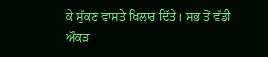ਕੇ ਸੁੱਕਣ ਵਾਸਤੇ ਖਿਲਾਰ ਦਿੱਤੇ। ਸਭ ਤੋਂ ਵੱਡੀ ਔਕੜ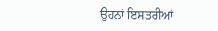ਉਹਨਾਂ ਇਸਤਰੀਆਂ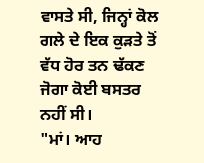ਵਾਸਤੇ ਸੀ, ਜਿਨ੍ਹਾਂ ਕੋਲ ਗਲੇ ਦੇ ਇਕ ਕੁੜਤੇ ਤੋਂ ਵੱਧ ਹੋਰ ਤਨ ਢੱਕਣ ਜੋਗਾ ਕੋਈ ਬਸਤਰ ਨਹੀਂ ਸੀ।
"ਮਾਂ। ਆਹ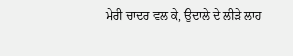ਮੇਰੀ ਚਾਦਰ ਵਲ ਕੇ, ਉਦਾਲੇ ਦੇ ਲੀੜੇ ਲਾਹ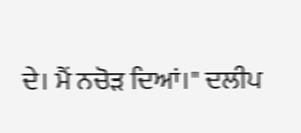ਦੇ। ਮੈਂ ਨਚੋੜ ਦਿਆਂ।" ਦਲੀਪ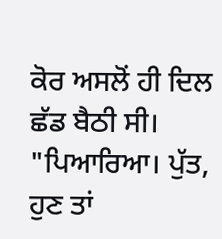ਕੋਰ ਅਸਲੋਂ ਹੀ ਦਿਲ ਛੱਡ ਬੈਠੀ ਸੀ।
"ਪਿਆਰਿਆ। ਪੁੱਤ, ਹੁਣ ਤਾਂ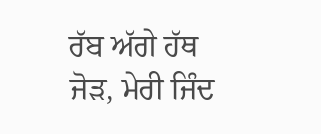ਰੱਬ ਅੱਗੇ ਹੱਥ ਜੋੜ, ਮੇਰੀ ਜਿੰਦ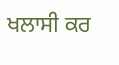ਖਲਾਸੀ ਕਰ